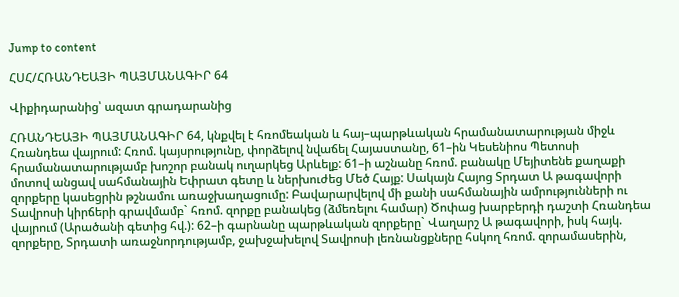Jump to content

ՀՍՀ/ՀՌԱՆԴԵԱՅԻ ՊԱՅՄԱՆԱԳԻՐ 64

Վիքիդարանից՝ ազատ գրադարանից

ՀՌԱՆԴԵԱՅԻ ՊԱՅՄԱՆԱԳԻՐ 64, կնքվել է հռոմեական և հայ–պարթևական հրամանատարության միջև Հռանդեա վայրում: Հռոմ. կայսրությունը, փորձելով նվաճել Հայաստանը, 61–ին Կեսենիոս Պետոսի հրամանատարությամբ խոշոր բանակ ուղարկեց Արևելք: 61–ի աշնանը հռոմ. բանակը Մեյիտենե քաղաքի մոտով անցավ սահմանային Եփրատ գետը և ներխուժեց Մեծ Հայք: Սակայն Հայոց Տրդատ Ա թագավորի զորքերը կասեցրին թշնամու առաջխաղացումը: Բավարարվելով մի քանի սահմանային ամրությունների ու Տավրոսի կիրճերի գրավմամբ` հռոմ. զորքը բանակեց (ձմեռելու համար) Ծոփաց խարբերդի դաշտի Հռանդեա վայրում (Արածանի գետից հվ.): 62–ի գարնանը պարթևական զորքերը` Վաղարշ Ա թագավորի, իսկ հայկ. զորքերը, Տրդատի առաջնորդությամբ, ջախջախելով Տավրոսի լեռնանցքները հսկող հռոմ. զորամասերին,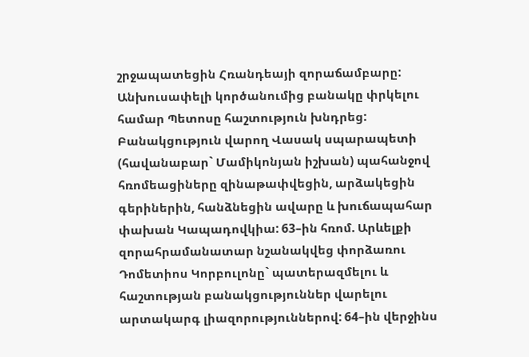շրջապատեցին Հռանդեայի զորաճամբարը: Անխուսափելի կործանումից բանակը փրկելու համար Պետոսը հաշտություն խնդրեց: Բանակցություն վարող Վասակ սպարապետի (հավանաբար` Մամիկոնյան իշխան) պահանջով հռոմեացիները զինաթափվեցին, արձակեցին գերիներին, հանձնեցին ավարը և խուճապահար փախան Կապադովկիա: 63–ին հռոմ. Արևելքի զորահրամանատար նշանակվեց փորձառու Դոմետիոս Կորբուլոնը` պատերազմելու և հաշտության բանակցություններ վարելու արտակարգ լիազորություններով: 64–ին վերջինս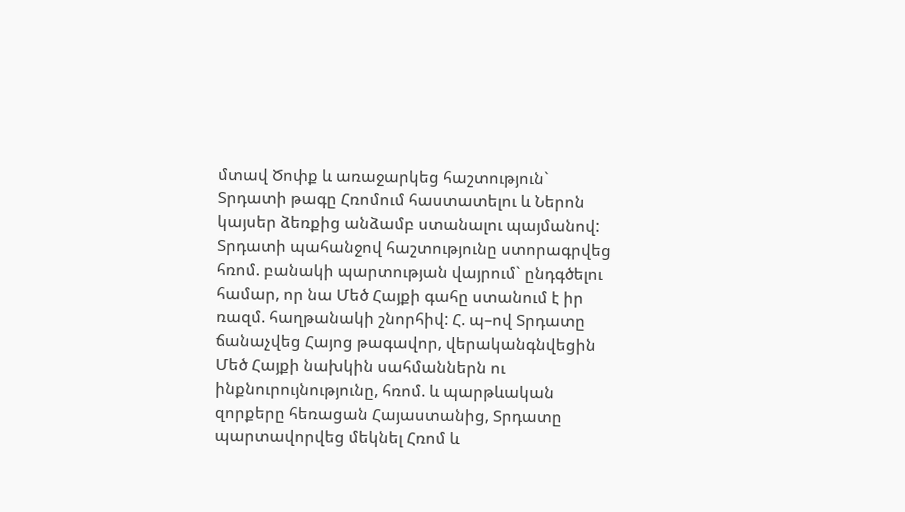մտավ Ծոփք և առաջարկեց հաշտություն` Տրդատի թագը Հռոմում հաստատելու և Ներոն կայսեր ձեռքից անձամբ ստանալու պայմանով: Տրդատի պահանջով հաշտությունը ստորագրվեց հռոմ. բանակի պարտության վայրում` ընդգծելու համար, որ նա Մեծ Հայքի գահը ստանում է իր ռազմ. հաղթանակի շնորհիվ: Հ. պ–ով Տրդատը ճանաչվեց Հայոց թագավոր, վերականգնվեցին Մեծ Հայքի նախկին սահմաններն ու ինքնուրույնությունը, հռոմ. և պարթևական զորքերը հեռացան Հայաստանից, Տրդատը պարտավորվեց մեկնել Հռոմ և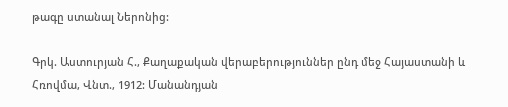թագը ստանալ Ներոնից:

Գրկ. Աստուրյան Հ., Քաղաքական վերաբերություններ ընդ մեջ Հայաստանի և Հռովմա, Վնտ., 1912: Մանանդյան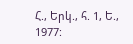Հ., Երկ., հ. 1, Ե., 1977: